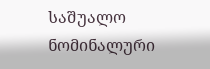საშუალო ნომინალური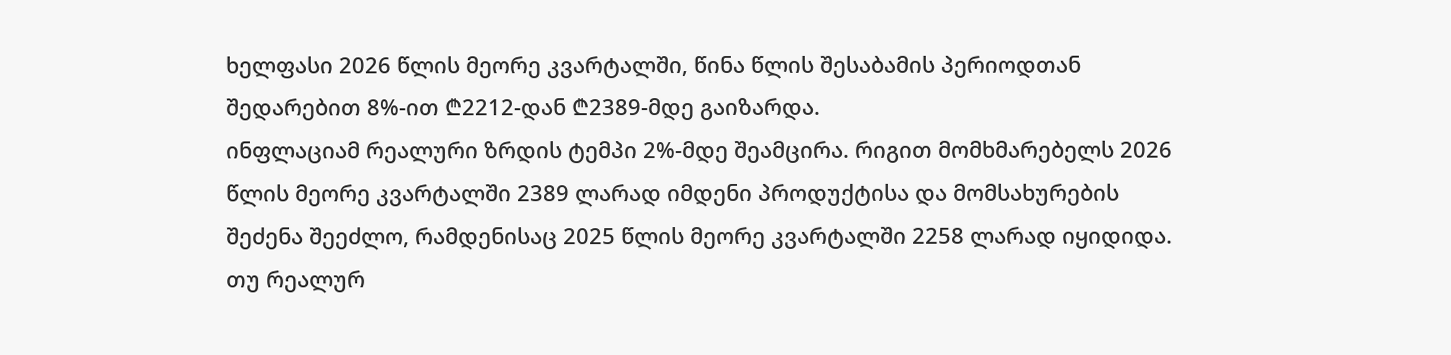ხელფასი 2026 წლის მეორე კვარტალში, წინა წლის შესაბამის პერიოდთან შედარებით 8%-ით ₾2212-დან ₾2389-მდე გაიზარდა.
ინფლაციამ რეალური ზრდის ტემპი 2%-მდე შეამცირა. რიგით მომხმარებელს 2026 წლის მეორე კვარტალში 2389 ლარად იმდენი პროდუქტისა და მომსახურების შეძენა შეეძლო, რამდენისაც 2025 წლის მეორე კვარტალში 2258 ლარად იყიდიდა. თუ რეალურ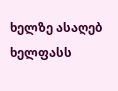ხელზე ასაღებ ხელფასს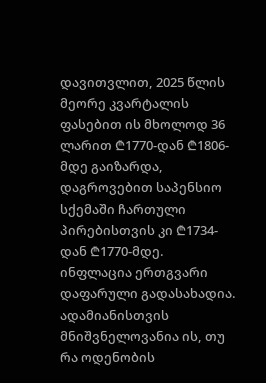დავითვლით, 2025 წლის მეორე კვარტალის ფასებით ის მხოლოდ 36 ლარით ₾1770-დან ₾1806-მდე გაიზარდა, დაგროვებით საპენსიო სქემაში ჩართული პირებისთვის კი ₾1734-დან ₾1770-მდე.
ინფლაცია ერთგვარი დაფარული გადასახადია. ადამიანისთვის მნიშვნელოვანია ის, თუ რა ოდენობის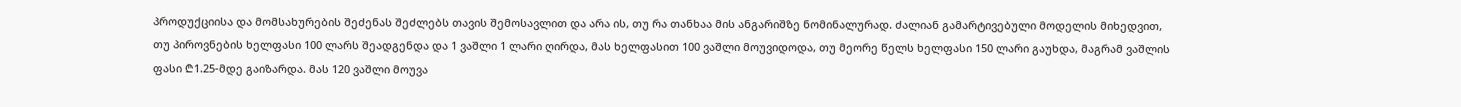პროდუქციისა და მომსახურების შეძენას შეძლებს თავის შემოსავლით და არა ის, თუ რა თანხაა მის ანგარიშზე ნომინალურად. ძალიან გამარტივებული მოდელის მიხედვით, თუ პიროვნების ხელფასი 100 ლარს შეადგენდა და 1 ვაშლი 1 ლარი ღირდა, მას ხელფასით 100 ვაშლი მოუვიდოდა, თუ მეორე წელს ხელფასი 150 ლარი გაუხდა, მაგრამ ვაშლის ფასი ₾1.25-მდე გაიზარდა. მას 120 ვაშლი მოუვა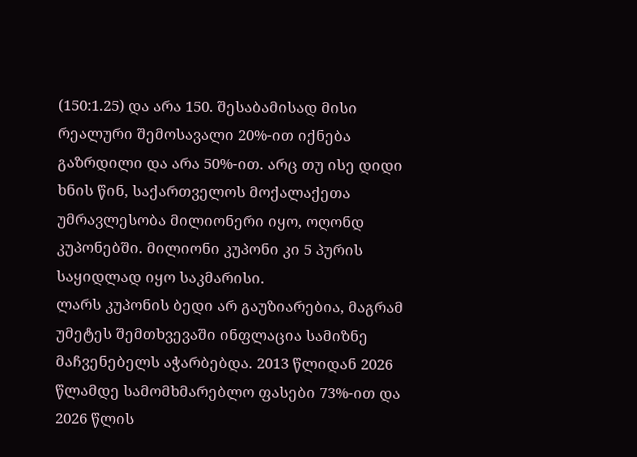(150:1.25) და არა 150. შესაბამისად მისი რეალური შემოსავალი 20%-ით იქნება გაზრდილი და არა 50%-ით. არც თუ ისე დიდი ხნის წინ, საქართველოს მოქალაქეთა უმრავლესობა მილიონერი იყო, ოღონდ კუპონებში. მილიონი კუპონი კი 5 პურის საყიდლად იყო საკმარისი.
ლარს კუპონის ბედი არ გაუზიარებია, მაგრამ უმეტეს შემთხვევაში ინფლაცია სამიზნე მაჩვენებელს აჭარბებდა. 2013 წლიდან 2026 წლამდე სამომხმარებლო ფასები 73%-ით და 2026 წლის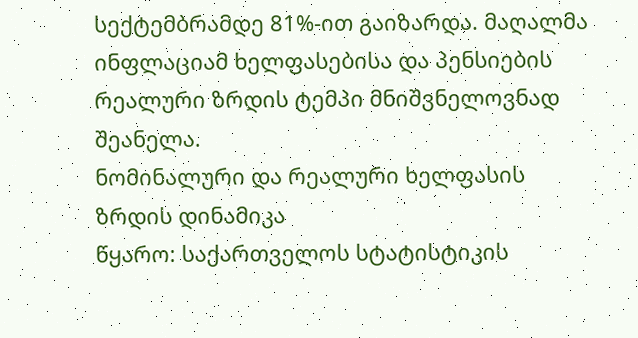სექტემბრამდე 81%-ით გაიზარდა. მაღალმა ინფლაციამ ხელფასებისა და პენსიების რეალური ზრდის ტემპი მნიშვნელოვნად შეანელა.
ნომინალური და რეალური ხელფასის ზრდის დინამიკა
წყარო: საქართველოს სტატისტიკის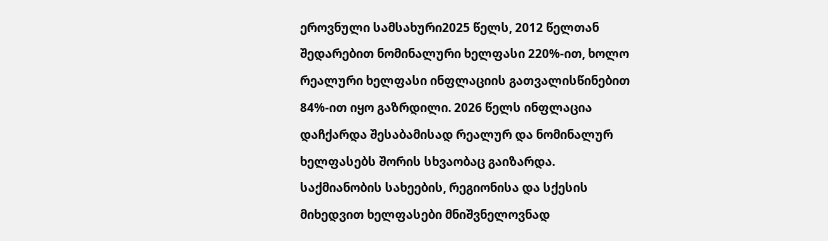ეროვნული სამსახური2025 წელს, 2012 წელთან შედარებით ნომინალური ხელფასი 220%-ით, ხოლო რეალური ხელფასი ინფლაციის გათვალისწინებით 84%-ით იყო გაზრდილი. 2026 წელს ინფლაცია დაჩქარდა შესაბამისად რეალურ და ნომინალურ ხელფასებს შორის სხვაობაც გაიზარდა.
საქმიანობის სახეების, რეგიონისა და სქესის მიხედვით ხელფასები მნიშვნელოვნად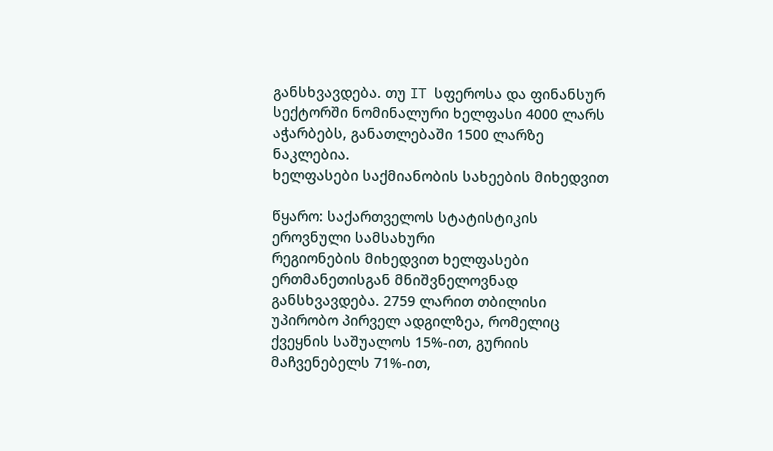განსხვავდება. თუ IT სფეროსა და ფინანსურ სექტორში ნომინალური ხელფასი 4000 ლარს აჭარბებს, განათლებაში 1500 ლარზე ნაკლებია.
ხელფასები საქმიანობის სახეების მიხედვით

წყარო: საქართველოს სტატისტიკის ეროვნული სამსახური
რეგიონების მიხედვით ხელფასები ერთმანეთისგან მნიშვნელოვნად განსხვავდება. 2759 ლარით თბილისი უპირობო პირველ ადგილზეა, რომელიც ქვეყნის საშუალოს 15%-ით, გურიის მაჩვენებელს 71%-ით,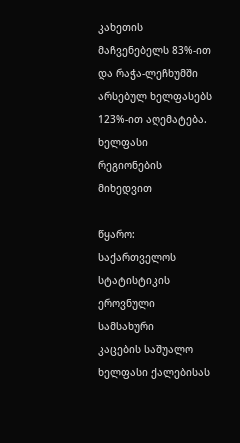კახეთის მაჩვენებელს 83%-ით და რაჭა-ლეჩხუმში არსებულ ხელფასებს 123%-ით აღემატება.
ხელფასი რეგიონების მიხედვით

წყარო: საქართველოს სტატისტიკის ეროვნული სამსახური
კაცების საშუალო ხელფასი ქალებისას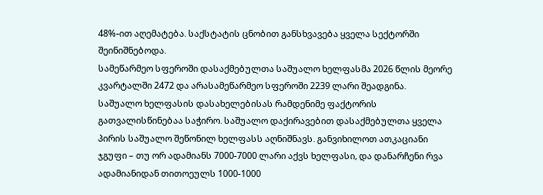48%-ით აღემატება. საქსტატის ცნობით განსხვავება ყველა სექტორში შეინიშნებოდა.
სამეწარმეო სფეროში დასაქმებულთა საშუალო ხელფასმა 2026 წლის მეორე კვარტალში 2472 და არასამეწარმეო სფეროში 2239 ლარი შეადგინა.
საშუალო ხელფასის დასახელებისას რამდენიმე ფაქტორის გათვალისწინებაა საჭირო. საშუალო დაქირავებით დასაქმებულთა ყველა პირის საშუალო შეწონილ ხელფასს აღნიშნავს. განვიხილოთ ათკაციანი ჯგუფი – თუ ორ ადამიანს 7000-7000 ლარი აქვს ხელფასი, და დანარჩენი რვა ადამიანიდან თითოეულს 1000-1000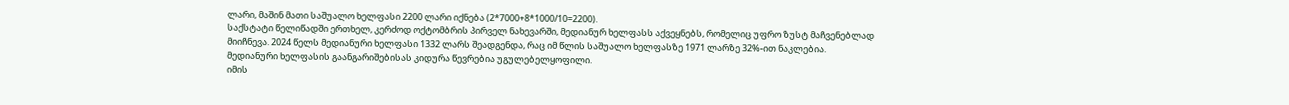ლარი, მაშინ მათი საშუალო ხელფასი 2200 ლარი იქნება (2*7000+8*1000/10=2200).
საქსტატი წელიწადში ერთხელ, კერძოდ ოქტომბრის პირველ ნახევარში, მედიანურ ხელფასს აქვეყნებს, რომელიც უფრო ზუსტ მაჩვენებლად მიიჩნევა. 2024 წელს მედიანური ხელფასი 1332 ლარს შეადგენდა, რაც იმ წლის საშუალო ხელფასზე 1971 ლარზე 32%-ით ნაკლებია. მედიანური ხელფასის გაანგარიშებისას კიდურა წევრებია უგულებელყოფილი.
იმის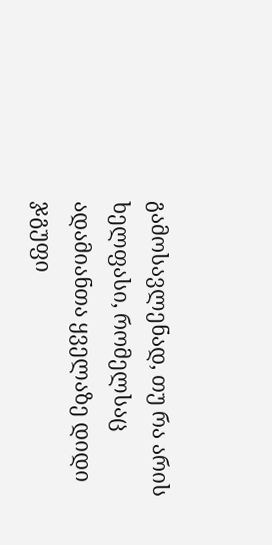გამოსავლენად, თუ რა არის ხელფასი, რომელსაც ადამიანთა ყველაზე დიდი ჯგუფი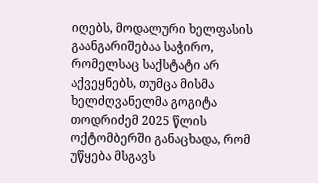იღებს, მოდალური ხელფასის გაანგარიშებაა საჭირო, რომელსაც საქსტატი არ აქვეყნებს, თუმცა მისმა ხელძღვანელმა გოგიტა თოდრიძემ 2025 წლის ოქტომბერში განაცხადა, რომ უწყება მსგავს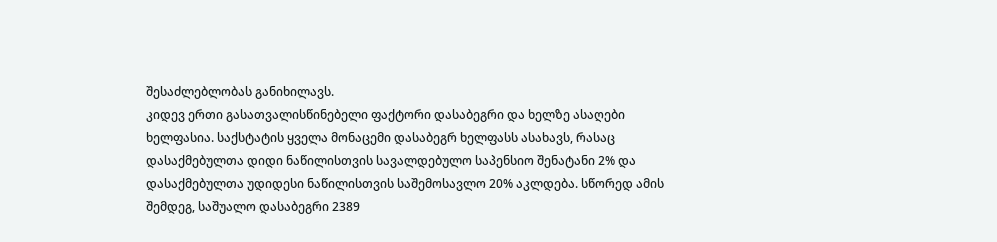შესაძლებლობას განიხილავს.
კიდევ ერთი გასათვალისწინებელი ფაქტორი დასაბეგრი და ხელზე ასაღები ხელფასია. საქსტატის ყველა მონაცემი დასაბეგრ ხელფასს ასახავს, რასაც დასაქმებულთა დიდი ნაწილისთვის სავალდებულო საპენსიო შენატანი 2% და დასაქმებულთა უდიდესი ნაწილისთვის საშემოსავლო 20% აკლდება. სწორედ ამის შემდეგ, საშუალო დასაბეგრი 2389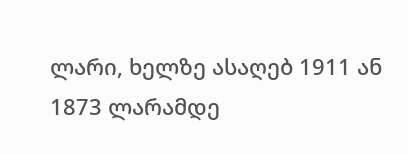ლარი, ხელზე ასაღებ 1911 ან 1873 ლარამდე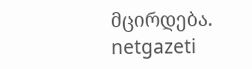მცირდება.
netgazeti